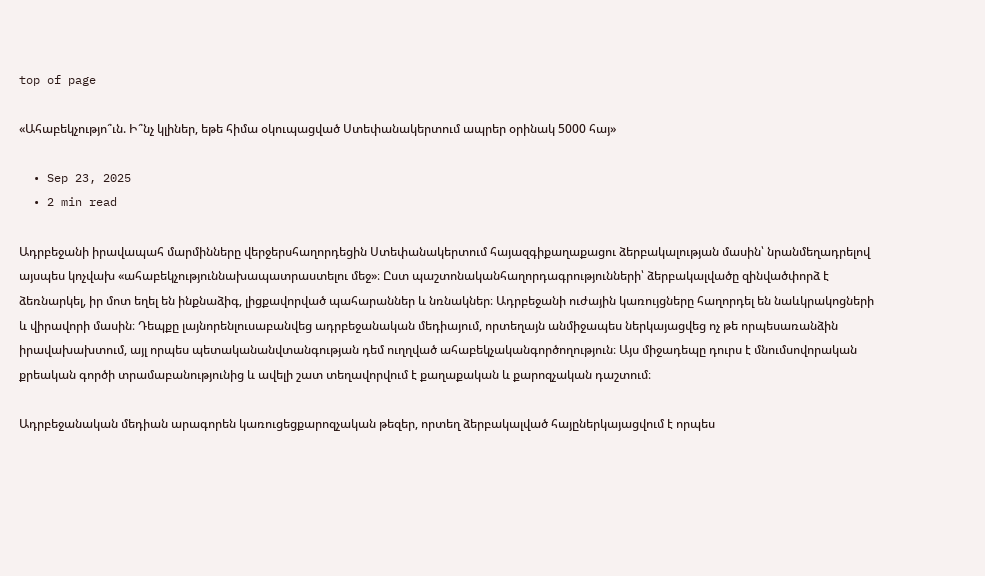top of page

«Ահաբեկչությո՞ւն. Ի՞նչ կլիներ, եթե հիմա օկուպացված Ստեփանակերտում ապրեր օրինակ 5000 հայ»

  • Sep 23, 2025
  • 2 min read

Ադրբեջանի իրավապահ մարմինները վերջերսհաղորդեցին Ստեփանակերտում հայազգիքաղաքացու ձերբակալության մասին՝ նրանմեղադրելով այսպես կոչվախ «ահաբեկչություննախապատրաստելու մեջ»։ Ըստ պաշտոնականհաղորդագրությունների՝ ձերբակալվածը զինվածփորձ է ձեռնարկել, իր մոտ եղել են ինքնաձիգ, լիցքավորված պահարաններ և նռնակներ։ Ադրբեջանի ուժային կառույցները հաղորդել են նաևկրակոցների և վիրավորի մասին։ Դեպքը լայնորենլուսաբանվեց ադրբեջանական մեդիայում, որտեղայն անմիջապես ներկայացվեց ոչ թե որպեսառանձին իրավախախտում, այլ որպես պետականանվտանգության դեմ ուղղված ահաբեկչականգործողություն։ Այս միջադեպը դուրս է մնումսովորական քրեական գործի տրամաբանությունից և ավելի շատ տեղավորվում է քաղաքական և քարոզչական դաշտում։

Ադրբեջանական մեդիան արագորեն կառուցեցքարոզչական թեզեր, որտեղ ձերբակալված հայըներկայացվում է որպես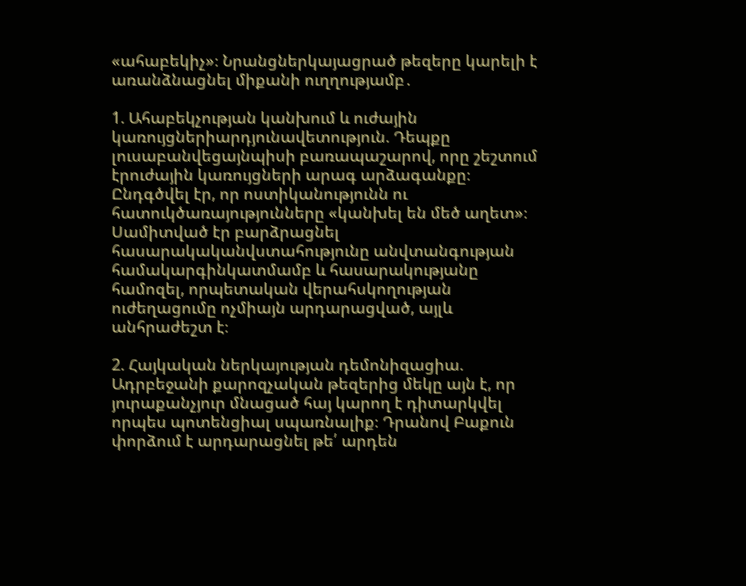«ահաբեկիչ»։ Նրանցներկայացրած թեզերը կարելի է առանձնացնել միքանի ուղղությամբ․

1. Ահաբեկչության կանխում և ուժային կառույցներիարդյունավետություն. Դեպքը լուսաբանվեցայնպիսի բառապաշարով, որը շեշտում էրուժային կառույցների արագ արձագանքը։ Ընդգծվել էր, որ ոստիկանությունն ու հատուկծառայությունները «կանխել են մեծ աղետ»։ Սամիտված էր բարձրացնել հասարակականվստահությունը անվտանգության համակարգինկատմամբ և հասարակությանը համոզել, որպետական վերահսկողության ուժեղացումը ոչմիայն արդարացված, այլև անհրաժեշտ է։

2. Հայկական ներկայության դեմոնիզացիա. Ադրբեջանի քարոզչական թեզերից մեկը այն է, որ յուրաքանչյուր մնացած հայ կարող է դիտարկվել որպես պոտենցիալ սպառնալիք։ Դրանով Բաքուն փորձում է արդարացնել թե՛ արդեն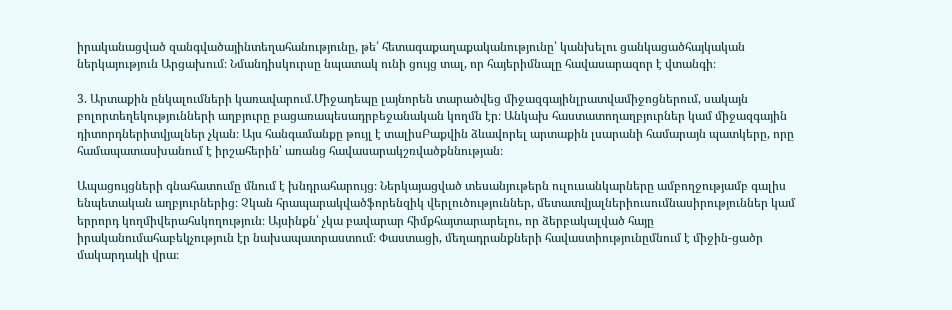իրականացված զանգվածայինտեղահանությունը, թե՛ հետագաքաղաքականությունը՝ կանխելու ցանկացածհայկական ներկայություն Արցախում։ Նմանդիսկուրսը նպատակ ունի ցույց տալ, որ հայերիմնալը հավասարազոր է վտանգի։

3. Արտաքին ընկալումների կառավարում.Միջադեպը լայնորեն տարածվեց միջազգայինլրատվամիջոցներում, սակայն բոլորտեղեկությունների աղբյուրը բացառապեսադրբեջանական կողմն էր։ Անկախ հաստատողաղբյուրներ կամ միջազգային դիտորդներիտվյալներ չկան։ Այս հանգամանքը թույլ է տալիսԲաքվին ձևավորել արտաքին լսարանի համարայն պատկերը, որը համապատասխանում է իրշահերին՝ առանց հավասարակշռվածքննության։

Ապացույցների գնահատումը մնում է խնդրահարույց։ Ներկայացված տեսանյութերն ուլուսանկարները ամբողջությամբ գալիս ենպետական աղբյուրներից։ Չկան հրապարակվածֆորենզիկ վերլուծություններ, մետատվյալներիուսումնասիրություններ կամ երրորդ կողմիվերահսկողություն։ Այսինքն՝ չկա բավարար հիմքհայտարարելու, որ ձերբակալված հայը իրականումահաբեկչություն էր նախապատրաստում։ Փաստացի, մեղադրանքների հավաստիությունըմնում է միջին-ցածր մակարդակի վրա։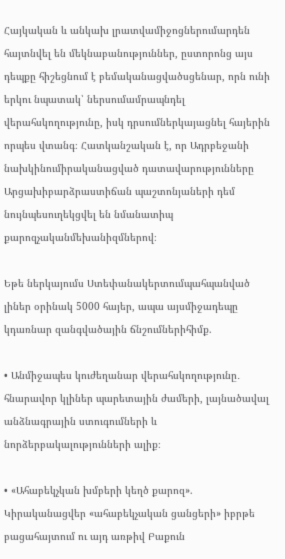Հայկական և անկախ լրատվամիջոցներումարդեն հայտնվել են մեկնաբանություններ, ըստորոնց այս դեպքը հիշեցնում է բեմականացվածսցենար, որն ունի երկու նպատակ՝ ներսումամրապնդել վերահսկողությունը, իսկ դրսումներկայացնել հայերին որպես վտանգ։ Հատկանշական է, որ Ադրբեջանի նախկինումիրականացված դատավարությունները Արցախիբարձրաստիճան պաշտոնյաների դեմ նույնպեսուղեկցվել են նմանատիպ քարոզչականմեխանիզմներով։

Եթե ներկայումս Ստեփանակերտումպահպանված լիներ օրինակ 5000 հայեր, ապա այսմիջադեպը կդառնար զանգվածային ճնշումներիհիմք.

• Անմիջապես կուժեղանար վերահսկողությունը․ հնարավոր կլիներ պարետային ժամերի, լայնածավալ անձնագրային ստուգումների և նորձերբակալությունների ալիք։

• «Ահաբեկչկան խմբերի կեղծ քարոզ». Կիրականացվեր «ահաբեկչական ցանցերի» իբրթե բացահայտում ու այդ առթիվ Բաքուն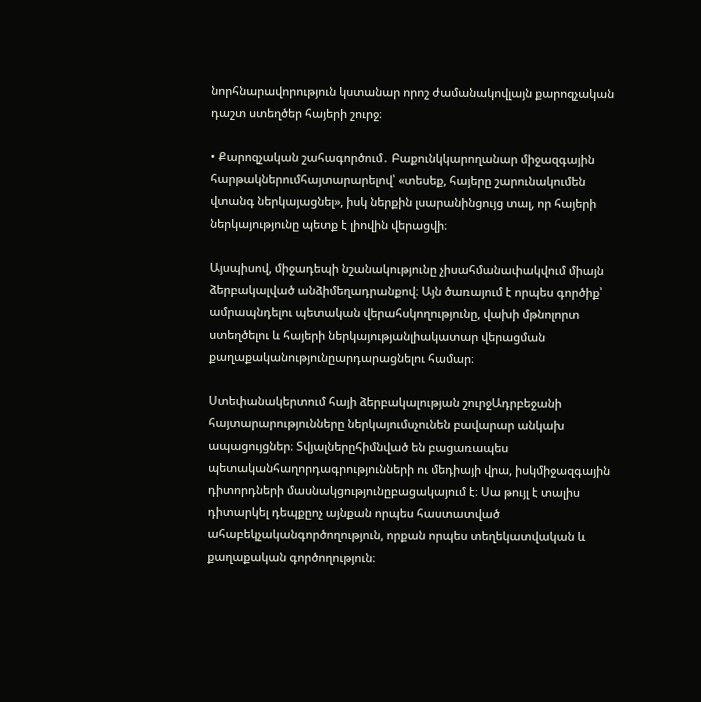նորհնարավորություն կստանար որոշ ժամանակովլայն քարոզչական դաշտ ստեղծեր հայերի շուրջ։

• Քարոզչական շահագործում․ Բաքունկկարողանար միջազգային հարթակներումհայտարարելով՝ «տեսեք, հայերը շարունակումեն վտանգ ներկայացնել», իսկ ներքին լսարանինցույց տալ, որ հայերի ներկայությունը պետք է լիովին վերացվի։

Այսպիսով, միջադեպի նշանակությունը չիսահմանափակվում միայն ձերբակալված անձիմեղադրանքով։ Այն ծառայում է որպես գործիք՝ ամրապնդելու պետական վերահսկողությունը, վախի մթնոլորտ ստեղծելու և հայերի ներկայությանլիակատար վերացման քաղաքականությունըարդարացնելու համար։

Ստեփանակերտում հայի ձերբակալության շուրջԱդրբեջանի հայտարարությունները ներկայումսչունեն բավարար անկախ ապացույցներ։ Տվյալներըհիմնված են բացառապես պետականհաղորդագրությունների ու մեդիայի վրա, իսկմիջազգային դիտորդների մասնակցությունըբացակայում է։ Սա թույլ է տալիս դիտարկել դեպքըոչ այնքան որպես հաստատված ահաբեկչականգործողություն, որքան որպես տեղեկատվական և քաղաքական գործողություն։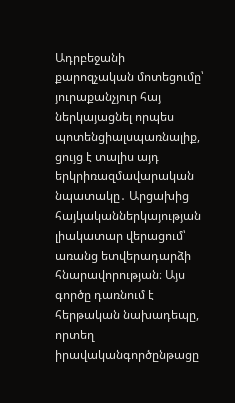Ադրբեջանի քարոզչական մոտեցումը՝ յուրաքանչյուր հայ ներկայացնել որպես պոտենցիալսպառնալիք, ցույց է տալիս այդ երկրիռազմավարական նպատակը․ Արցախից հայկականներկայության լիակատար վերացում՝ առանց ետվերադարձի հնարավորության։ Այս գործը դառնում է հերթական նախադեպը, որտեղ իրավականգործընթացը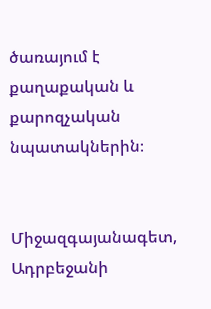ծառայում է քաղաքական և քարոզչական նպատակներին։


Միջազգայանագետ, Ադրբեջանի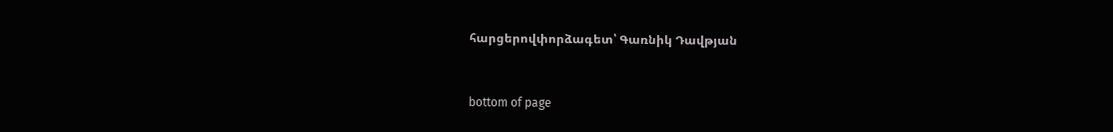հարցերովփորձագետ՝ Գառնիկ Դավթյան



bottom of page